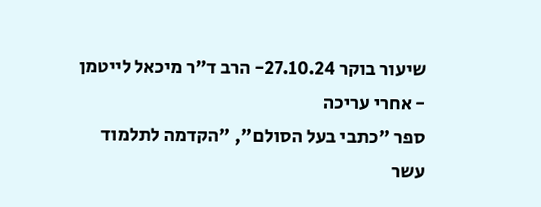שיעור בוקר 27.10.24- הרב ד"ר מיכאל לייטמן - אחרי עריכה
ספר "כתבי בעל הסולם", "הקדמה לתלמוד עשר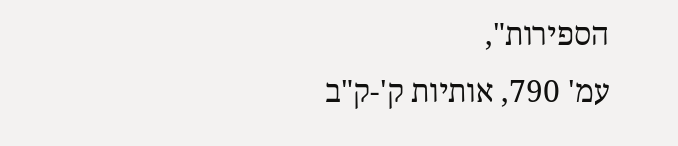הספירות",
עמ' 790, אותיות ק'-ק"ב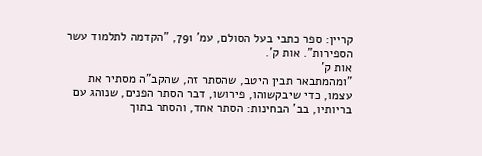קריין: ספר כתבי בעל הסולם, עמ' 791, "הקדמה לתלמוד עשר הספירות". אות ק'.
אות ק'
"ומהמתבאר תבין היטב, שהסתר זה, שהקב"ה מסתיר את עצמו, כדי שיבקשוהו, פירושו, דבר הסתר הפנים, שנוהג עם בריותיו, בב' הבחינות: הסתר אחד, והסתר בתוך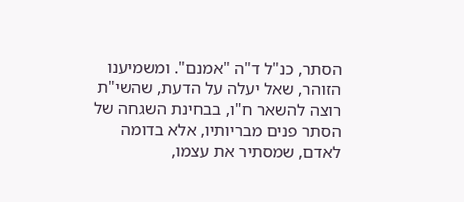הסתר, כנ"ל ד"ה "אמנם". ומשמיענו הזוהר, שאל יעלה על הדעת, שהשי"ת רוצה להשאר ח"ו, בבחינת השגחה של הסתר פנים מבריותיו, אלא בדומה לאדם, שמסתיר את עצמו,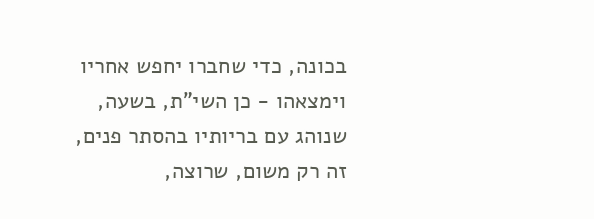בכונה, כדי שחברו יחפש אחריו וימצאהו - כן השי"ת, בשעה, שנוהג עם בריותיו בהסתר פנים, זה רק משום, שרוצה,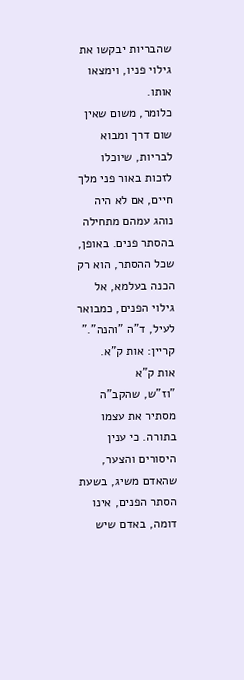שהבריות יבקשו את גילוי פניו, וימצאו אותו.
כלומר, משום שאין שום דרך ומבוא לבריות, שיוכלו לזכות באור פני מלך חיים, אם לא היה נוהג עמהם מתחילה בהסתר פנים. באופן, שכל ההסתר, הוא רק הכנה בעלמא, אל גילוי הפנים, כמבואר לעיל, ד"ה "והנה"."
קריין: אות ק"א.
אות ק"א
"וז"ש, שהקב"ה מסתיר את עצמו בתורה. כי ענין היסורים והצער, שהאדם משיג, בשעת הסתר הפנים, אינו דומה, באדם שיש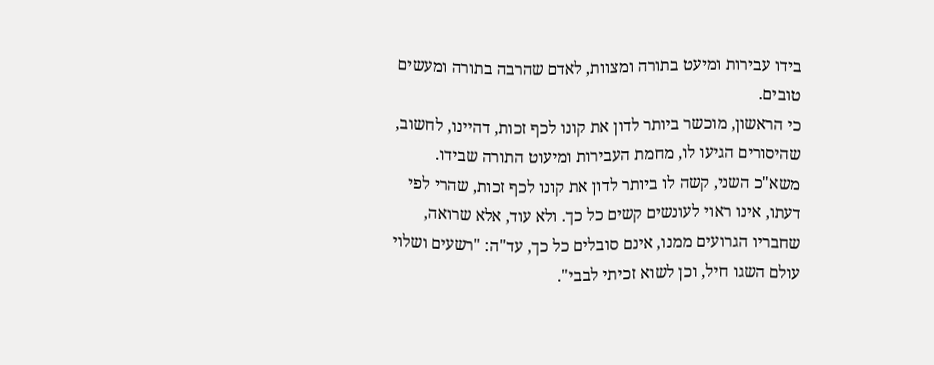בידו עבירות ומיעט בתורה ומצוות, לאדם שהרבה בתורה ומעשים טובים.
כי הראשון, מוכשר ביותר לדון את קונו לכף זכות, דהיינו, לחשוב, שהיסורים הגיעו לו, מחמת העבירות ומיעוט התורה שבידו.
משא"כ השני, קשה לו ביותר לדון את קונו לכף זכות, שהרי לפי דעתו, אינו ראוי לעונשים קשים כל כך. ולא עוד, אלא שרואה, שחבריו הגרועים ממנו, אינם סובלים כל כך, עד"ה: "רשעים ושלוי עולם השגו חיל, וכן לשוא זכיתי לבבי".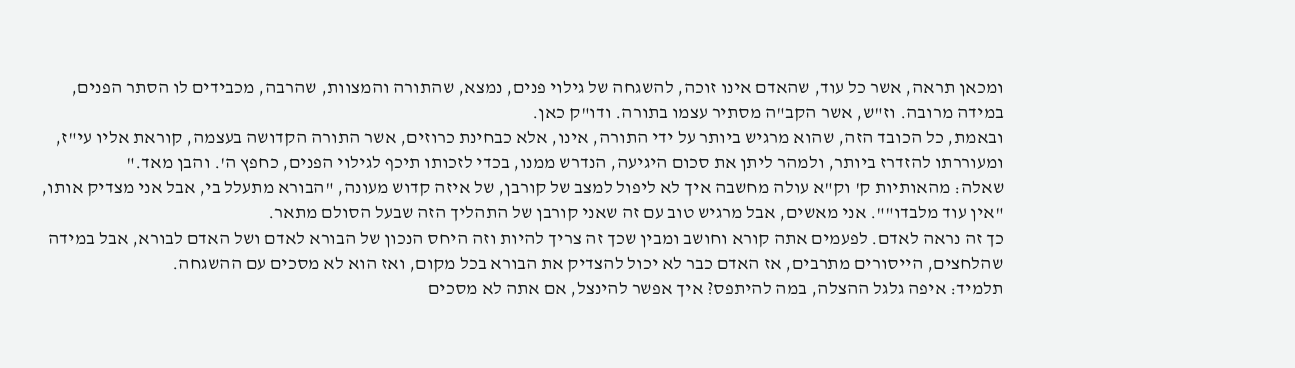ומכאן תראה, אשר כל עוד, שהאדם אינו זוכה, להשגחה של גילוי פנים, נמצא, שהתורה והמצוות, שהרבה, מכבידים לו הסתר הפנים, במידה מרובה. וז"ש, אשר הקב"ה מסתיר עצמו בתורה. ודו"ק כאן.
ובאמת, כל הכובד הזה, שהוא מרגיש ביותר על ידי התורה, אינו, אלא כבחינת כרוזים, אשר התורה הקדושה בעצמה, קוראת אליו עי"ז, ומעוררתו להזדרז ביותר, ולמהר ליתן את סכום היגיעה, הנדרש ממנו, בכדי לזכותו תיכף לגילוי הפנים, כחפץ ה'. והבן מאד."
שאלה: מהאותיות ק' וק"א עולה מחשבה איך לא ליפול למצב של קורבן, של איזה קדוש מעונה, "הבורא מתעלל בי, אבל אני מצדיק אותו, "אין עוד מלבדו"". אני מאשים, אבל מרגיש טוב עם זה שאני קורבן של התהליך הזה שבעל הסולם מתאר.
כך זה נראה לאדם. לפעמים אתה קורא וחושב ומבין שכך זה צריך להיות וזה היחס הנכון של הבורא לאדם ושל האדם לבורא, אבל במידה שהלחצים, הייסורים מתרבים, אז האדם כבר לא יכול להצדיק את הבורא בכל מקום, ואז הוא לא מסכים עם ההשגחה.
תלמיד: איפה גלגל ההצלה, במה להיתפס? איך אפשר להינצל, אם אתה לא מסכים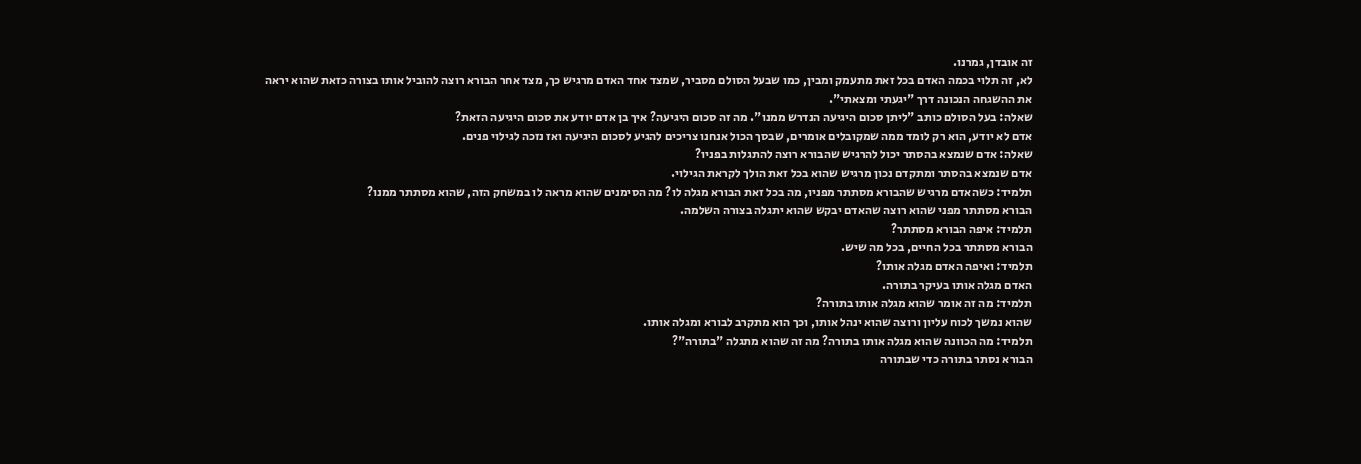זה אובדן, גמרנו.
לא, זה תלוי בכמה האדם בכל זאת מתעמק ומבין, כמו שבעל הסולם מסביר, שמצד אחד האדם מרגיש כך, מצד אחר הבורא רוצה להוביל אותו בצורה כזאת שהוא יראה את ההשגחה הנכונה דרך "יגעתי ומצאתי".
שאלה: בעל הסולם כותב "ליתן סכום היגיעה הנדרש ממנו". מה זה סכום היגיעה? איך בן אדם יודע את סכום היגיעה הזאת?
אדם לא יודע, הוא רק לומד ממה שמקובלים אומרים, שבסך הכול אנחנו צריכים להגיע לסכום היגיעה ואז נזכה לגילוי פנים.
שאלה: אדם שנמצא בהסתר יכול להרגיש שהבורא רוצה להתגלות בפניו?
אדם שנמצא בהסתר ומתקדם נכון מרגיש שהוא בכל זאת הולך לקראת הגילוי.
תלמיד: כשהאדם מרגיש שהבורא מסתתר מפניו, מה בכל זאת הבורא מגלה לו? מה הסימנים שהוא מראה לו במשחק הזה, שהוא מסתתר ממנו?
הבורא מסתתר מפני שהוא רוצה שהאדם יבקש שהוא יתגלה בצורה השלמה.
תלמיד: איפה הבורא מסתתר?
הבורא מסתתר בכל החיים, בכל מה שיש.
תלמיד: ואיפה האדם מגלה אותו?
האדם מגלה אותו בעיקר בתורה.
תלמיד: מה זה אומר שהוא מגלה אותו בתורה?
שהוא נמשך לכוח עליון ורוצה שהוא ינהל אותו, וכך הוא מתקרב לבורא ומגלה אותו.
תלמיד: מה הכוונה שהוא מגלה אותו בתורה? מה זה שהוא מתגלה "בתורה"?
הבורא נסתר בתורה כדי שבתורה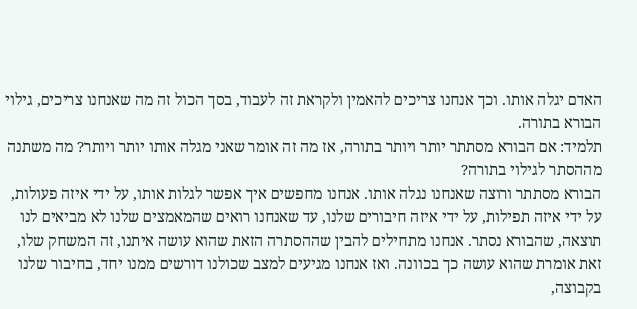האדם יגלה אותו. וכך אנחנו צריכים להאמין ולקראת זה לעבוד, בסך הכול זה מה שאנחנו צריכים, גילוי הבורא בתורה.
תלמיד: אם הבורא מסתתר יותר ויותר בתורה, אז מה זה אומר שאני מגלה אותו יותר ויותר? מה משתנה מההסתר לגילוי בתורה?
הבורא מסתתר ורוצה שאנחנו נגלה אותו. אנחנו מחפשים איך אפשר לגלות אותו, על ידי איזה פעולות, על ידי איזה תפילות, על ידי איזה חיבורים שלנו, עד שאנחנו רואים שהמאמצים שלנו לא מביאים לנו תוצאה, שהבורא נסתר. אנחנו מתחילים להבין שההסתרה הזאת שהוא עושה איתנו, זה המשחק שלו, זאת אומרת שהוא עושה כך בכוונה. ואז אנחנו מגיעים למצב שכולנו דורשים ממנו יחד, בחיבור שלנו בקבוצה,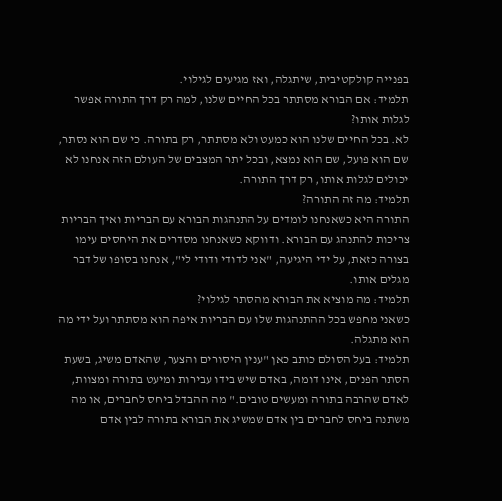בפנייה קולקטיבית, שיתגלה, ואז מגיעים לגילוי.
תלמיד: אם הבורא מסתתר בכל החיים שלנו, למה רק דרך התורה אפשר לגלות אותו?
לא. בכל החיים שלנו הוא כמעט ולא מסתתר, רק בתורה. כי שם הוא נסתר, שם הוא פועל, שם הוא נמצא, ובכל יתר המצבים של העולם הזה אנחנו לא יכולים לגלות אותו, רק דרך התורה.
תלמיד: מה זה התורה?
התורה היא כשאנחנו לומדים על התנהגות הבורא עם הבריות ואיך הבריות צריכות להתנהג עם הבורא. ודווקא כשאנחנו מסדרים את היחסים עימו בצורה כזאת, על ידי היגיעה, "אני לדודי ודודי לי", אנחנו בסופו של דבר מגלים אותו.
תלמיד: מה מוציא את הבורא מהסתר לגילוי?
כשאני מחפש בכל ההתנהגות שלו עם הבריות איפה הוא מסתתר ועל ידי מה הוא מתגלה.
תלמיד: בעל הסולם כותב כאן "ענין היסורים והצער, שהאדם משיג, בשעת הסתר הפנים, אינו דומה, באדם שיש בידו עבירות ומיעט בתורה ומצוות, לאדם שהרבה בתורה ומעשים טובים." מה ההבדל ביחס לחברים, או מה משתנה ביחס לחברים בין אדם שמשיג את הבורא בתורה לבין אדם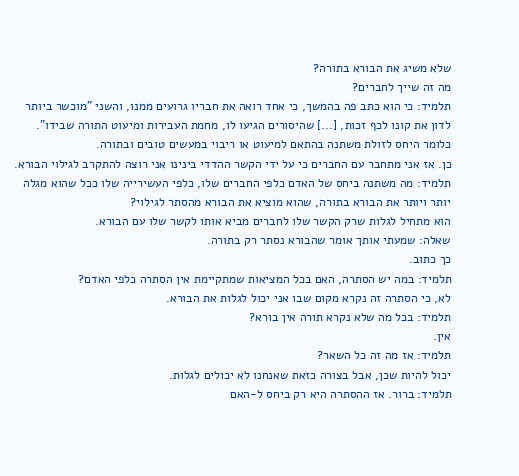שלא משיג את הבורא בתורה?
מה זה שייך לחברים?
תלמיד: כי הוא כתב פה בהמשך, כי אחד רואה את חבריו גרועים ממנו, והשני "מוכשר ביותר לדון את קונו לכף זכות, [...] שהיסורים הגיעו לו, מחמת העבירות ומיעוט התורה שבידו". כלומר היחס לזולת משתנה בהתאם למיעוט או ריבוי במעשים טובים ובתורה.
כן. אז אני מתחבר עם החברים כי על ידי הקשר ההדדי בינינו אני רוצה להתקרב לגילוי הבורא.
תלמיד: מה משתנה ביחס של האדם כלפי החברים שלו, כלפי העשירייה שלו ככל שהוא מגלה יותר ויותר את הבורא בתורה, שהוא מוציא את הבורא מהסתר לגילוי?
הוא מתחיל לגלות שרק הקשר שלו לחברים מביא אותו לקשר שלו עם הבורא.
שאלה: שמעתי אותך אומר שהבורא נסתר רק בתורה.
כך כתוב.
תלמיד: במה יש הסתרה, האם בכל המציאות שמתקיימת אין הסתרה כלפי האדם?
לא, כי הסתרה זה נקרא מקום שבו אני יכול לגלות את הבורא.
תלמיד: בכל מה שלא נקרא תורה אין בורא?
אין.
תלמיד: אז מה זה כל השאר?
יכול להיות שכן, אבל בצורה כזאת שאנחנו לא יכולים לגלות.
תלמיד: ברור. אז ההסתרה היא רק ביחס ל-האם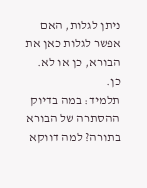ניתן לגלות, האם אפשר לגלות כאן את הבורא, כן או לא.
כן.
תלמיד: במה בדיוק ההסתרה של הבורא בתורה? למה דווקא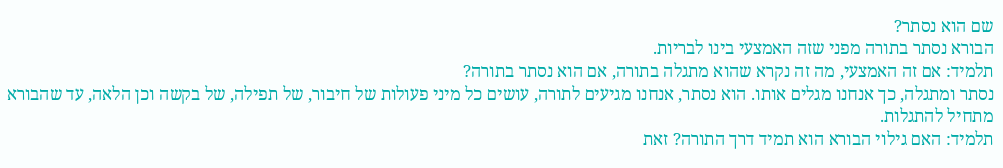שם הוא נסתר?
הבורא נסתר בתורה מפני שזה האמצעי בינו לבריות.
תלמיד: אם זה האמצעי, מה זה נקרא שהוא מתגלה בתורה, אם הוא נסתר בתורה?
נסתר ומתגלה, כך אנחנו מגלים אותו. הוא נסתר, אנחנו מגיעים לתורה, עושים כל מיני פעולות של חיבור, של תפילה, של בקשה וכן הלאה, עד שהבורא מתחיל להתגלות.
תלמיד: האם גילוי הבורא הוא תמיד דרך התורה? זאת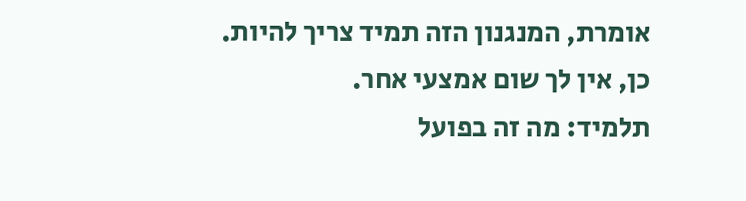אומרת, המנגנון הזה תמיד צריך להיות.
כן, אין לך שום אמצעי אחר.
תלמיד: מה זה בפועל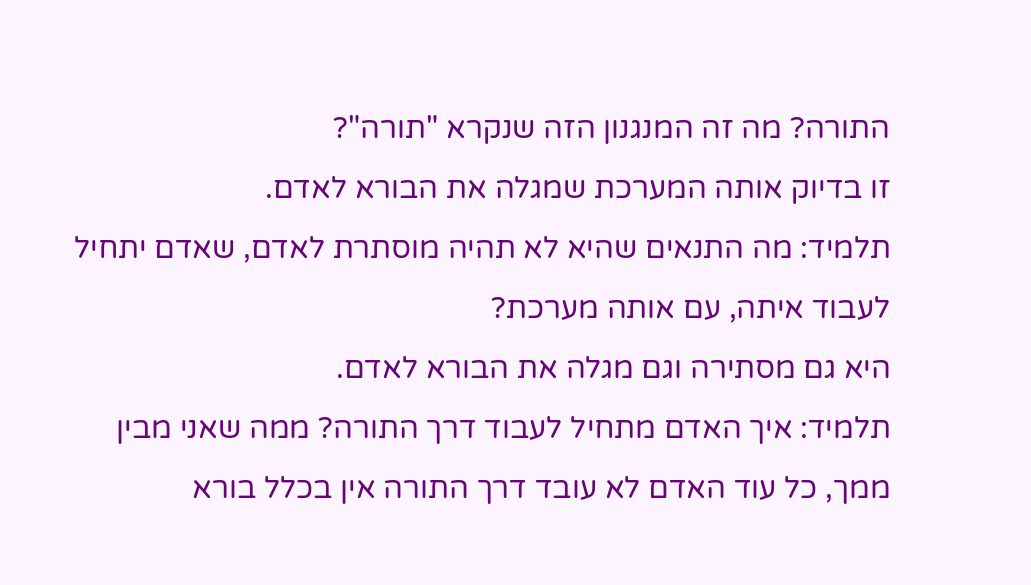התורה? מה זה המנגנון הזה שנקרא "תורה"?
זו בדיוק אותה המערכת שמגלה את הבורא לאדם.
תלמיד: מה התנאים שהיא לא תהיה מוסתרת לאדם, שאדם יתחיל לעבוד איתה, עם אותה מערכת?
היא גם מסתירה וגם מגלה את הבורא לאדם.
תלמיד: איך האדם מתחיל לעבוד דרך התורה? ממה שאני מבין ממך, כל עוד האדם לא עובד דרך התורה אין בכלל בורא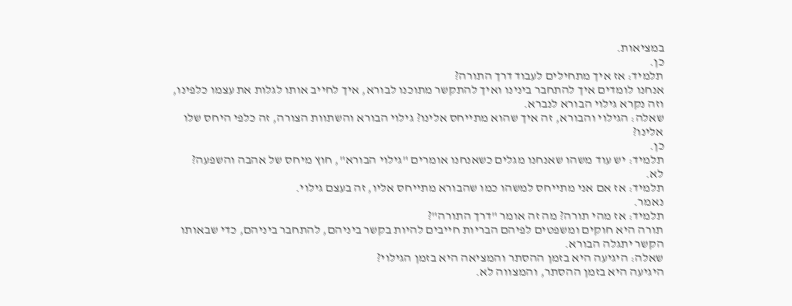במציאות.
כן.
תלמיד: אז איך מתחילים לעבוד דרך התורה?
אנחנו לומדים איך להתחבר בינינו ואיך להתקשר מתוכנו לבורא, איך לחייב אותו לגלות את עצמו כלפינו, וזה נקרא גילוי הבורא לנברא.
שאלה: הגילוי והבורא, זה איך שהוא מתייחס אלינו? גילוי הבורא והשתוות הצורה, זה כלפי היחס שלו אלינו?
כן.
תלמיד: יש עוד משהו שאנחנו מגלים כשאנחנו אומרים "גילוי הבורא", חוץ מיחס של אהבה והשפעה?
לא.
תלמיד: אז אם אני מתייחס למשהו כמו שהבורא מתייחס אליו, זה בעצם גילוי.
נאמר.
תלמיד: אז מהי תורה? מה זה אומר "דרך התורה"?
תורה היא חוקים ומשפטים לפיהם הבריות חייבים להיות בקשר ביניהם, להתחבר ביניהם, כדי שבאותו הקשר יתגלה הבורא.
שאלה: היגיעה היא בזמן ההסתר והמציאה היא בזמן הגילוי?
היגיעה היא בזמן ההסתר, והמצווה לא.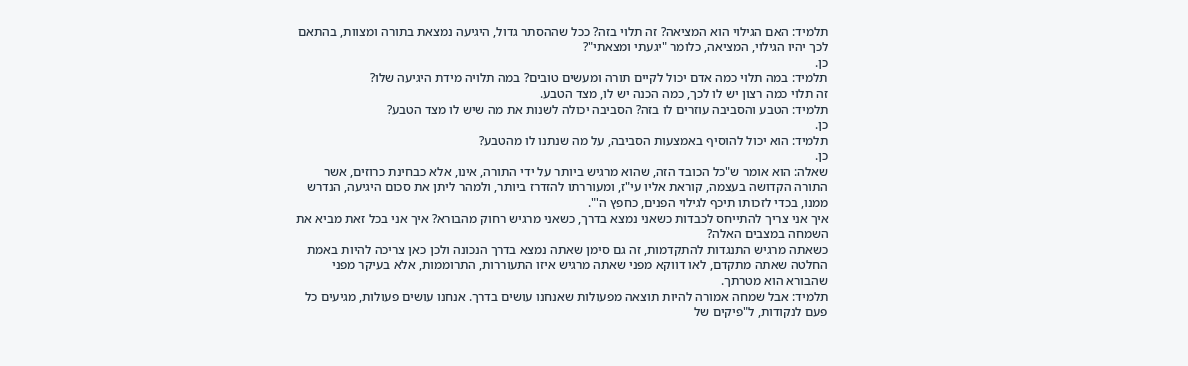תלמיד: האם הגילוי הוא המציאה? זה תלוי בזה? ככל שההסתר גדול, היגיעה נמצאת בתורה ומצוות, בהתאם לכך יהיו הגילוי, המציאה, כלומר "יגעתי ומצאתי"?
כן.
תלמיד: במה תלוי כמה אדם יכול לקיים תורה ומעשים טובים? במה תלויה מידת היגיעה שלו?
זה תלוי כמה רצון יש לו לכך, כמה הכנה יש לו, מצד הטבע.
תלמיד: הטבע והסביבה עוזרים לו בזה? הסביבה יכולה לשנות את מה שיש לו מצד הטבע?
כן.
תלמיד: הוא יכול להוסיף באמצעות הסביבה, על מה שנתנו לו מהטבע?
כן.
שאלה: הוא אומר ש"כל הכובד הזה, שהוא מרגיש ביותר על ידי התורה, אינו, אלא כבחינת כרוזים, אשר התורה הקדושה בעצמה, קוראת אליו עי"ז, ומעוררתו להזדרז ביותר, ולמהר ליתן את סכום היגיעה, הנדרש ממנו, בכדי לזכותו תיכף לגילוי הפנים, כחפץ ה'".
איך אני צריך להתייחס לכבדות כשאני נמצא בדרך, כשאני מרגיש רחוק מהבורא? איך אני בכל זאת מביא את השמחה במצבים האלה?
כשאתה מרגיש התנגדות להתקדמות, זה גם סימן שאתה נמצא בדרך הנכונה ולכן כאן צריכה להיות באמת החלטה שאתה מתקדם, לאו דווקא מפני שאתה מרגיש איזו התעוררות, התרוממות, אלא בעיקר מפני שהבורא הוא מטרתך.
תלמיד: אבל שמחה אמורה להיות תוצאה מפעולות שאנחנו עושים בדרך. אנחנו עושים פעולות, מגיעים כל פעם לנקודות, ל"פיקים של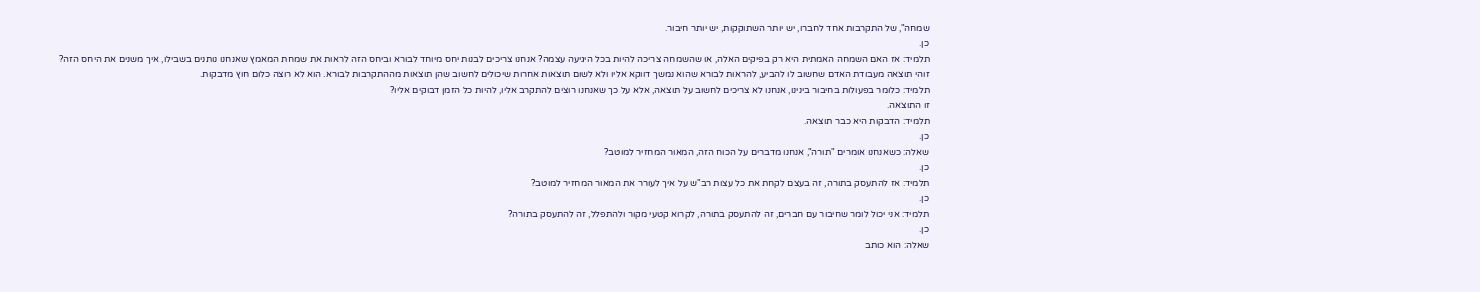שמחה", של התקרבות אחד לחברו, יש יותר השתוקקות, יש יותר חיבור.
כן.
תלמיד: אז האם השמחה האמתית היא רק בפיקים האלה, או שהשמחה צריכה להיות בכל היגיעה עצמה? אנחנו צריכים לבנות יחס מיוחד לבורא וביחס הזה לראות את שמחת המאמץ שאנחנו נותנים בשבילו, איך משנים את היחס הזה?
זוהי תוצאה מעבודת האדם שחשוב לו להביע, להראות לבורא שהוא נמשך דווקא אליו ולא לשום תוצאות אחרות שיכולים לחשוב שהן תוצאות מההתקרבות לבורא. הוא לא רוצה כלום חוץ מדבקות.
תלמיד: כלומר בפעולות בחיבור בינינו, אנחנו לא צריכים לחשוב על תוצאה, אלא על כך שאנחנו רוצים להתקרב אליו, להיות כל הזמן דבוקים אליו?
זו התוצאה.
תלמיד: הדבקות היא כבר תוצאה.
כן.
שאלה: כשאנחנו אומרים "תורה", אנחנו מדברים על הכוח הזה, המאור המחזיר למוטב?
כן.
תלמיד: אז להתעסק בתורה, זה בעצם לקחת את כל עצות רב"ש על איך לעורר את המאור המחזיר למוטב?
כן.
תלמיד: אני יכול לומר שחיבור עם חברים, זה להתעסק בתורה, לקרוא קטעי מקור ולהתפלל, זה להתעסק בתורה?
כן.
שאלה: הוא כותב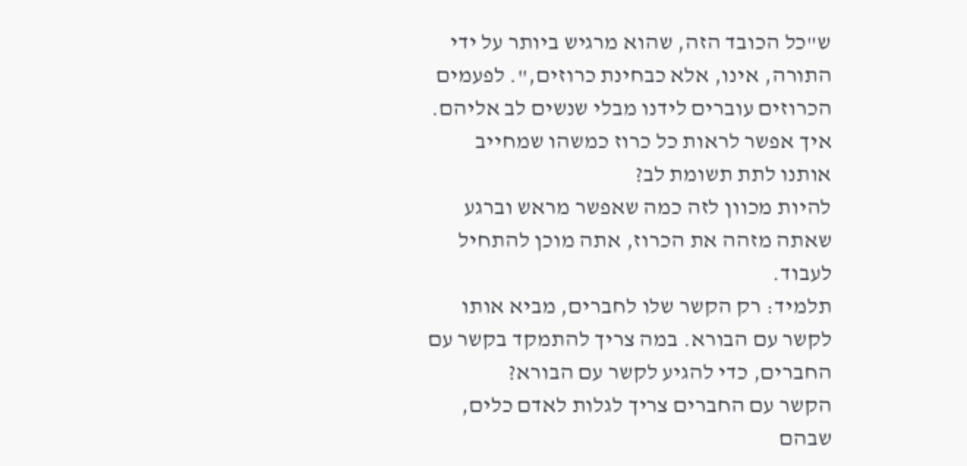ש"כל הכובד הזה, שהוא מרגיש ביותר על ידי התורה, אינו, אלא כבחינת כרוזים,". לפעמים הכרוזים עוברים לידנו מבלי שנשים לב אליהם. איך אפשר לראות כל כרוז כמשהו שמחייב אותנו לתת תשומת לב?
להיות מכוון לזה כמה שאפשר מראש וברגע שאתה מזהה את הכרוז, אתה מוכן להתחיל לעבוד.
תלמיד: רק הקשר שלו לחברים, מביא אותו לקשר עם הבורא. במה צריך להתמקד בקשר עם החברים, כדי להגיע לקשר עם הבורא?
הקשר עם החברים צריך לגלות לאדם כלים, שבהם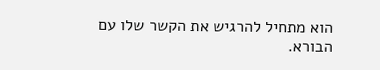הוא מתחיל להרגיש את הקשר שלו עם הבורא.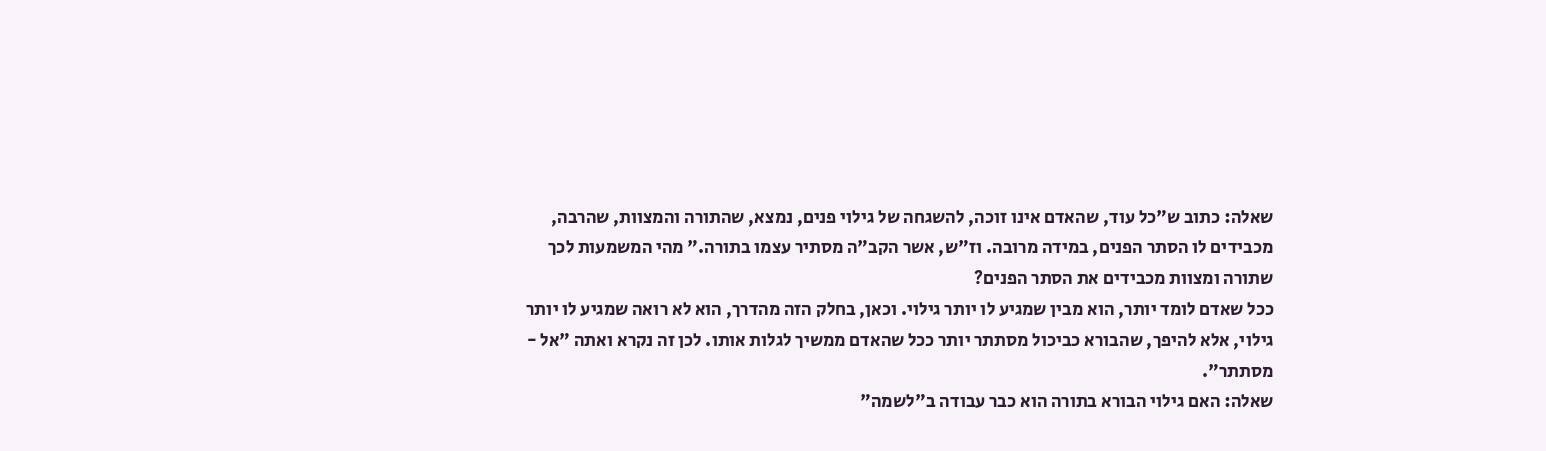שאלה: כתוב ש"כל עוד, שהאדם אינו זוכה, להשגחה של גילוי פנים, נמצא, שהתורה והמצוות, שהרבה, מכבידים לו הסתר הפנים, במידה מרובה. וז"ש, אשר הקב"ה מסתיר עצמו בתורה." מהי המשמעות לכך שתורה ומצוות מכבידים את הסתר הפנים?
ככל שאדם לומד יותר, הוא מבין שמגיע לו יותר גילוי. וכאן, בחלק הזה מהדרך, הוא לא רואה שמגיע לו יותר גילוי, אלא להיפך, שהבורא כביכול מסתתר יותר ככל שהאדם ממשיך לגלות אותו. לכן זה נקרא ואתה "אל - מסתתר".
שאלה: האם גילוי הבורא בתורה הוא כבר עבודה ב"לשמה"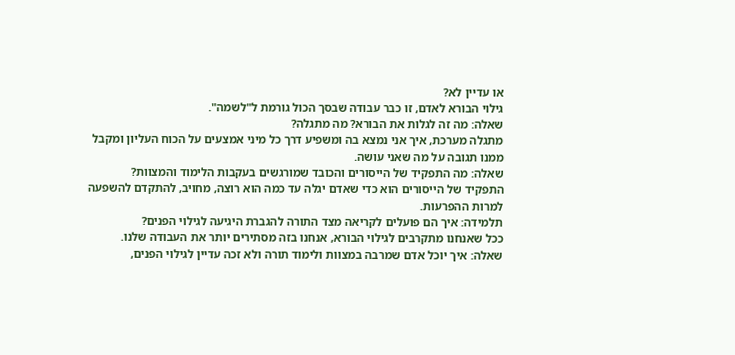או עדיין לא?
גילוי הבורא לאדם, זו כבר עבודה שבסך הכול גורמת ל"לשמה".
שאלה: מה זה לגלות את הבורא? מה מתגלה?
מתגלה מערכת, איך אני נמצא בה ומשפיע דרך כל מיני אמצעים על הכוח העליון ומקבל ממנו תגובה על מה שאני עושה.
שאלה: מה התפקיד של הייסורים והכובד שמורגשים בעקבות הלימוד והמצוות?
התפקיד של הייסורים הוא כדי שאדם יגלה עד כמה הוא רוצה, מחויב, להתקדם להשפעה למרות ההפרעות.
תלמידה: איך הם פועלים לקריאה מצד התורה להגברת היגיעה לגילוי הפנים?
ככל שאנחנו מתקרבים לגילוי הבורא, אנחנו בזה מסתירים יותר את העבודה שלנו.
שאלה: איך יוכל אדם שמרבה במצוות ולימוד תורה ולא זכה עדיין לגילוי הפנים,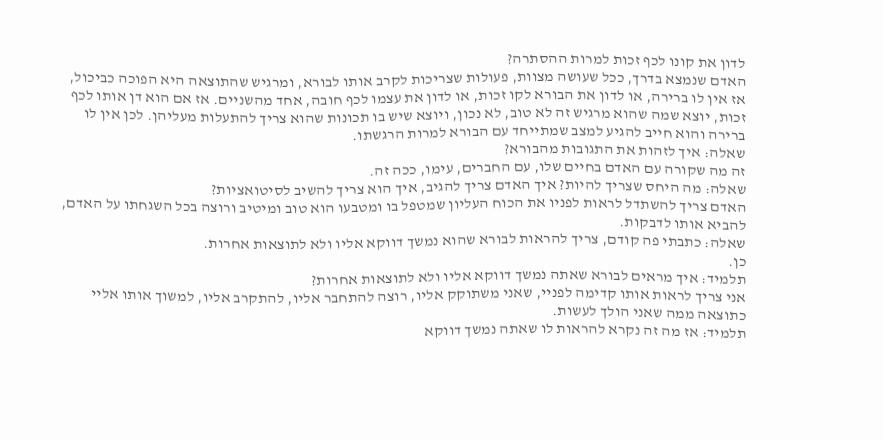לדון את קונו לכף זכות למרות ההסתרה?
האדם שנמצא בדרך, ככל שעושה מצוות, פעולות שצריכות לקרב אותו לבורא, ומרגיש שהתוצאה היא הפוכה כביכול, אז אין לו ברירה, או לדון את הבורא לקו זכות, או לדון את עצמו לכף חובה, אחד מהשניים. אז אם הוא דן אותו לכף זכות, יוצא שמה שהוא מרגיש זה לא טוב, לא נכון, ויוצא שיש בו תכונות שהוא צריך להתעלות מעליהן. לכן אין לו ברירה והוא חייב להגיע למצב שמתייחד עם הבורא למרות הרגשתו.
שאלה: איך לזהות את התגובות מהבורא?
זה מה שקורה עם האדם בחיים שלו, עם החברים, עימו, ככה זה.
שאלה: מה היחס שצריך להיות? איך האדם צריך להגיב, איך הוא צריך להשיב לסיטואציות?
האדם צריך להשתדל לראות לפניו את הכוח העליון שמטפל בו ומטבעו הוא טוב ומיטיב ורוצה בכל השגחתו על האדם, להביא אותו לדבקות.
שאלה: כתבתי פה קודם, צריך להראות לבורא שהוא נמשך דווקא אליו ולא לתוצאות אחרות.
כן.
תלמיד: איך מראים לבורא שאתה נמשך דווקא אליו ולא לתוצאות אחרות?
אני צריך לראות אותו קדימה לפניי, שאני משתוקק אליו, רוצה להתחבר אליו, להתקרב אליו, למשוך אותו אליי כתוצאה ממה שאני הולך לעשות.
תלמיד: אז מה זה נקרא להראות לו שאתה נמשך דווקא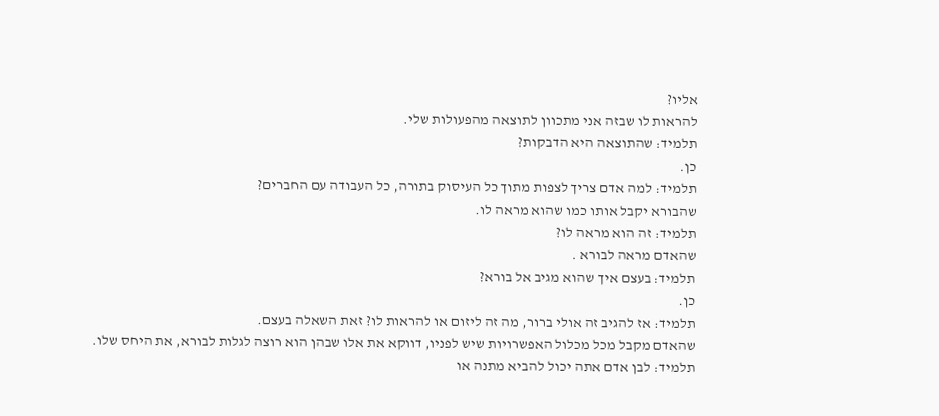אליו?
להראות לו שבזה אני מתכוון לתוצאה מהפעולות שלי.
תלמיד: שהתוצאה היא הדבקות?
כן.
תלמיד: למה אדם צריך לצפות מתוך כל העיסוק בתורה, כל העבודה עם החברים?
שהבורא יקבל אותו כמו שהוא מראה לו.
תלמיד: זה הוא מראה לו?
שהאדם מראה לבורא .
תלמיד: בעצם איך שהוא מגיב אל בורא?
כן.
תלמיד: אז להגיב זה אולי ברור, מה זה ליזום או להראות לו? זאת השאלה בעצם.
שהאדם מקבל מכל מכלול האפשרויות שיש לפניו, דווקא את אלו שבהן הוא רוצה לגלות לבורא, את היחס שלו.
תלמיד: לבן אדם אתה יכול להביא מתנה או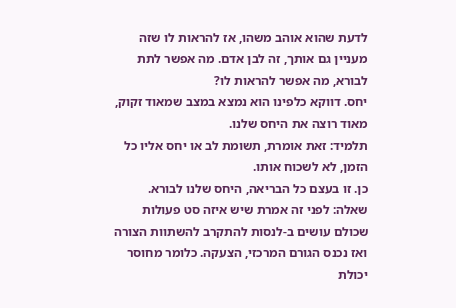לדעת שהוא אוהב משהו, אז להראות לו שזה מעניין גם אותך, זה לבן אדם. מה אפשר לתת לבורא, מה אפשר להראות לו?
יחס. דווקא כלפינו הוא נמצא במצב שמאוד זקוק, מאוד רוצה את היחס שלנו.
תלמיד: זאת אומרת, תשומת לב או יחס אליו כל הזמן, לא לשכוח אותו.
כן. זו בעצם כל הבריאה, היחס שלנו לבורא.
שאלה: לפני זה אמרת שיש איזה סט פעולות שכולם עושים ב-לנסות להתקרב להשתוות הצורה ואז נכנס הגורם המרכזי, הצעקה. כלומר מחוסר יכולת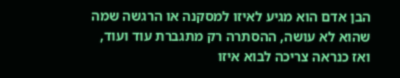הבן אדם הוא מגיע לאיזו למסקנה או הרגשה שמה שהוא לא עושה, ההסתרה רק מתגברת עוד ועוד, ואז כנראה צריכה לבוא איזו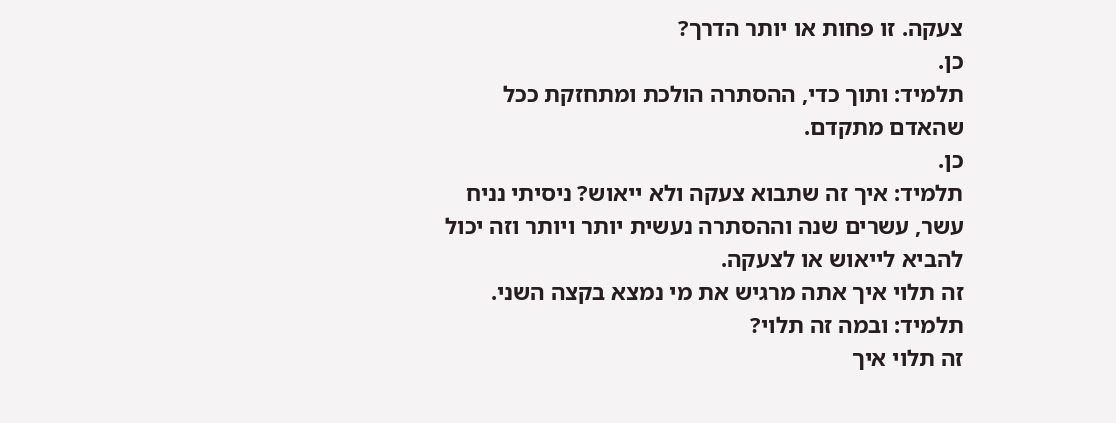צעקה. זו פחות או יותר הדרך?
כן.
תלמיד: ותוך כדי, ההסתרה הולכת ומתחזקת ככל שהאדם מתקדם.
כן.
תלמיד: איך זה שתבוא צעקה ולא ייאוש? ניסיתי נניח עשר, עשרים שנה וההסתרה נעשית יותר ויותר וזה יכול להביא לייאוש או לצעקה.
זה תלוי איך אתה מרגיש את מי נמצא בקצה השני.
תלמיד: ובמה זה תלוי?
זה תלוי איך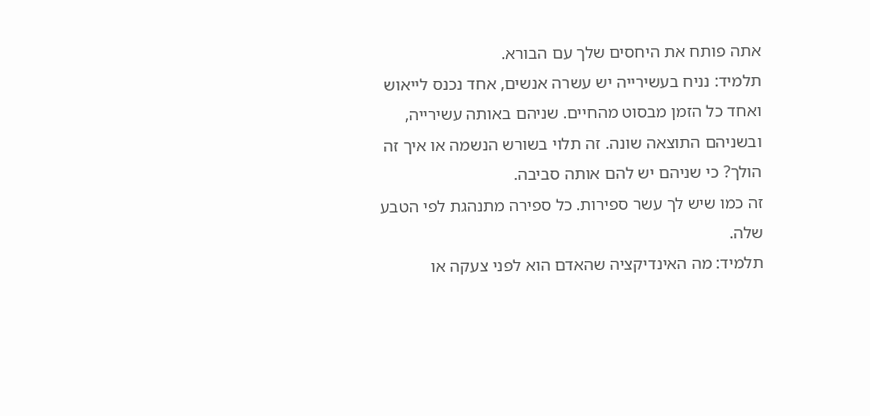אתה פותח את היחסים שלך עם הבורא.
תלמיד: נניח בעשירייה יש עשרה אנשים, אחד נכנס לייאוש ואחד כל הזמן מבסוט מהחיים. שניהם באותה עשירייה, ובשניהם התוצאה שונה. זה תלוי בשורש הנשמה או איך זה הולך? כי שניהם יש להם אותה סביבה.
זה כמו שיש לך עשר ספירות. כל ספירה מתנהגת לפי הטבע שלה.
תלמיד: מה האינדיקציה שהאדם הוא לפני צעקה או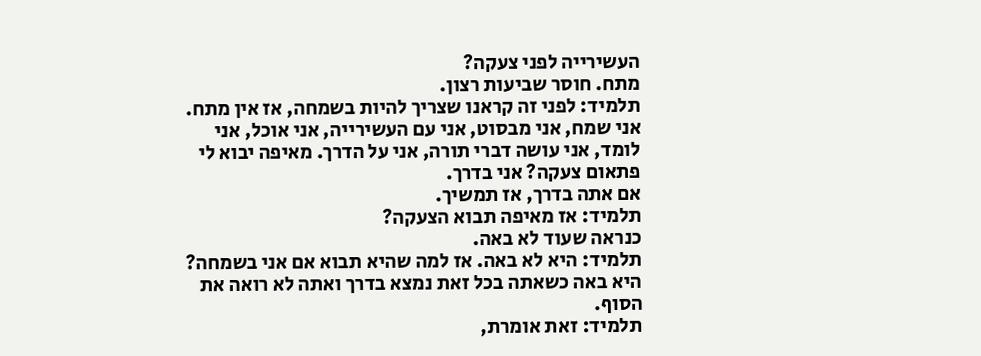העשירייה לפני צעקה?
מתח. חוסר שביעות רצון.
תלמיד: לפני זה קראנו שצריך להיות בשמחה, אז אין מתח. אני שמח, אני מבסוט, אני עם העשירייה, אני אוכל, אני לומד, אני עושה דברי תורה, אני על הדרך. מאיפה יבוא לי פתאום צעקה? אני בדרך.
אם אתה בדרך, אז תמשיך.
תלמיד: אז מאיפה תבוא הצעקה?
כנראה שעוד לא באה.
תלמיד: היא לא באה. אז למה שהיא תבוא אם אני בשמחה?
היא באה כשאתה בכל זאת נמצא בדרך ואתה לא רואה את הסוף.
תלמיד: זאת אומרת,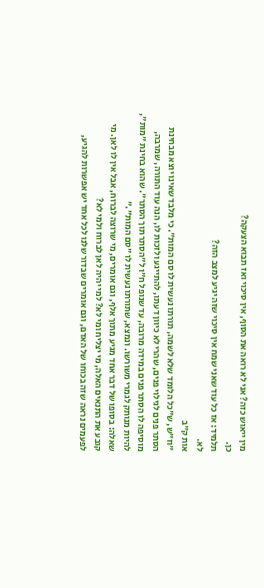מין ייאוש כזה? אני לא רואה את הסוף, אין סיכוי ואז תבוא הצעקה?
כן.
תלמיד: אז כל עוד שאני שמח אין סיכוי שזה יגיע למצב הזה?
לא.
אות ק"ב
"וז"ש, ש"כל הלומד שלא לשמה, תורתו נעשית לו סם המות". כי מלבד שאינו יוצא מבחינת הסתר פנים לגילוי פנים, שהרי לא כיוון דעתו, להתייגע ולזכות לו, הנה עוד התורה, שמרבה, מוסיפה לו הסתר פנים במידה מרובה, עד שנופל ח"ו ל"הסתר תוך הסתר". שהוא בחינת "מות", להיות מנותק לגמרי משורשו. ונמצא, שתורתו נעשית לו "סם המות"."
שאלה: בסופו של דבר אחד מגיע מתוך אלף, וגם אומרים, מי שרוצה לברוח, אבל אין לו לאן. מי קובע את התנאים האלה, מי יצליח ומי לא? למי יהיה לאן לברוח ולמי לא?
לפעמים נראה שזה בכוחו של האדם, וגם אומרים שבדור שלנו לכל אחד יש אפשרות להגיע,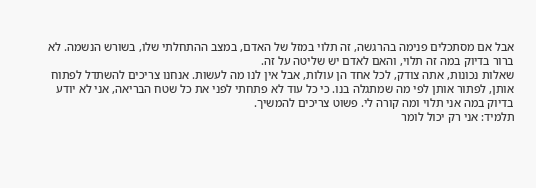אבל אם מסתכלים פנימה בהרגשה, זה תלוי במזל של האדם, במצב ההתחלתי שלו, בשורש הנשמה. לא ברור בדיוק במה זה תלוי, והאם לאדם יש שליטה על זה.
שאלות נכונות, אתה צודק, לכל אחד הן עולות, אבל אין לנו מה לעשות. אנחנו צריכים להשתדל לפתוח אותן, לפתור אותן לפי מה שמתגלה בנו. כי כל עוד לא פתחתי לפני את כל שטח הבריאה, אני לא יודע בדיוק במה אני תלוי ומה קורה לי. פשוט צריכים להמשיך.
תלמיד: אני רק יכול לומר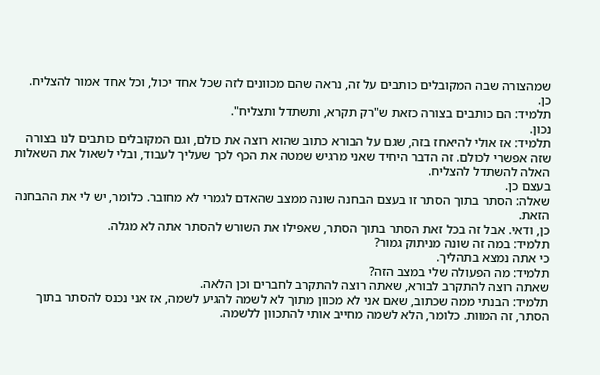שמהצורה שבה המקובלים כותבים על זה, נראה שהם מכוונים לזה שכל אחד יכול, וכל אחד אמור להצליח.
כן.
תלמיד: הם כותבים בצורה כזאת ש"רק תקרא, ותשתדל ותצליח".
נכון.
תלמיד: אז אולי להיאחז בזה, שגם על הבורא כתוב שהוא רוצה את כולם, וגם המקובלים כותבים לנו בצורה שזה אפשרי לכולם. זה הדבר היחיד שאני מרגיש שמטה את הכף לכך שעליך לעבוד, ובלי לשאול את השאלות האלה להשתדל להצליח.
בעצם כן.
שאלה: הסתר בתוך הסתר זו בעצם הבחנה שונה ממצב שהאדם לגמרי לא מחובר. כלומר, יש לי את ההבחנה הזאת.
כן, ודאי. אבל זה בכל זאת הסתר בתוך הסתר, שאפילו את השורש להסתר אתה לא מגלה.
תלמיד: במה זה שונה מניתוק גמור?
כי אתה נמצא בתהליך.
תלמיד: מה הפעולה שלי במצב הזה?
שאתה רוצה להתקרב לבורא, שאתה רוצה להתקרב לחברים וכן הלאה.
תלמיד: הבנתי ממה שכתוב, שאם אני לא מכוון מתוך לא לשמה להגיע לשמה, אז אני נכנס להסתר בתוך הסתר, זה המוות. כלומר, הלא לשמה מחייב אותי להתכוון ללשמה.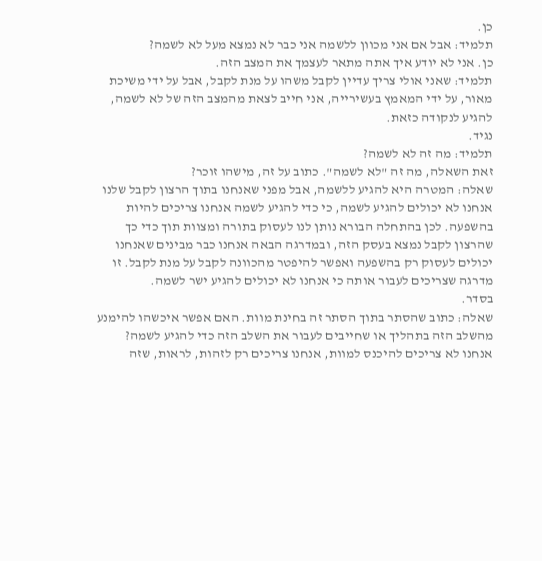כן.
תלמיד: אבל אם אני מכוון ללשמה אני כבר לא נמצא מעל לא לשמה?
כן. אני לא יודע איך אתה מתאר לעצמך את המצב הזה.
תלמיד: שאני אולי צריך עדיין לקבל משהו על מנת לקבל, אבל על ידי משיכת מאור, על ידי המאמץ בעשירייה, אני חייב לצאת מהמצב הזה של לא לשמה, להגיע לנקודה כזאת.
נגיד.
תלמיד: מה זה לא לשמה?
זאת השאלה, מה זה "לא לשמה". כתוב על זה, מישהו זוכר?
שאלה: המטרה היא להגיע ללשמה, אבל מפני שאנחנו בתוך הרצון לקבל שלנו אנחנו לא יכולים להגיע לשמה, כי כדי להגיע לשמה אנחנו צריכים להיות בהשפעה. לכן בהתחלה הבורא נותן לנו לעסוק בתורה ומצוות תוך כדי כך שהרצון לקבל נמצא בעסק הזה, ובמדרגה הבאה אנחנו כבר מבינים שאנחנו יכולים לעסוק רק בהשפעה ואפשר להיפטר מהכוונה לקבל על מנת לקבל. זו מדרגה שצריכים לעבור אותה כי אנחנו לא יכולים להגיע ישר לשמה.
בסדר.
שאלה: כתוב שהסתר בתוך הסתר זה בחינת מוות. האם אפשר איכשהו להימנע מהשלב הזה בתהליך או שחייבים לעבור את השלב הזה כדי להגיע לשמה?
אנחנו לא צריכים להיכנס למוות, אנחנו צריכים רק לזהות, לראות, שזה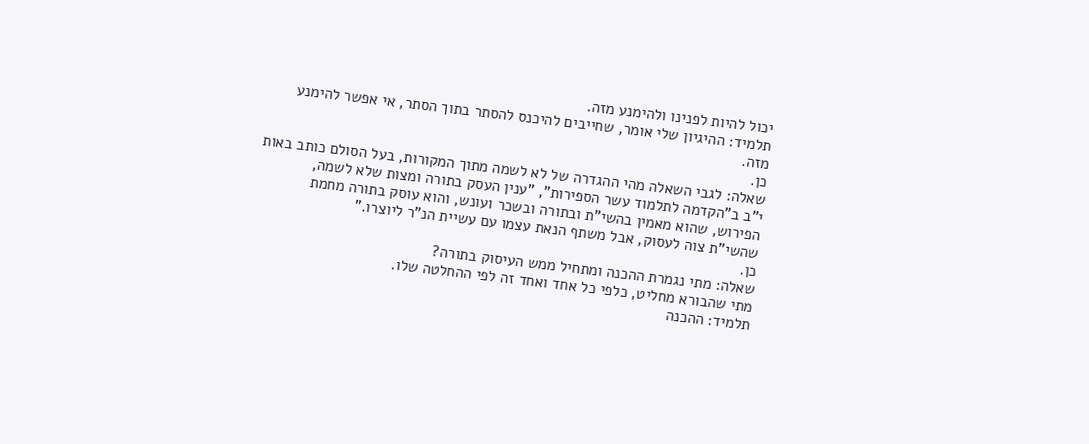יכול להיות לפנינו ולהימנע מזה.
תלמיד: ההיגיון שלי אומר, שחייבים להיכנס להסתר בתוך הסתר, אי אפשר להימנע מזה.
כן.
שאלה: לגבי השאלה מהי ההגדרה של לא לשמה מתוך המקורות, בעל הסולם כותב באות י"ב ב"הקדמה לתלמוד עשר הספירות", "ענין העסק בתורה ומצות שלא לשמה, הפירוש, שהוא מאמין בהשי"ת ובתורה ובשכר ועונש, והוא עוסק בתורה מחמת שהשי"ת צוה לעסוק, אבל משתף הנאת עצמו עם עשיית הנ”ר ליוצרו."
כן.
שאלה: מתי נגמרת ההכנה ומתחיל ממש העיסוק בתורה?
מתי שהבורא מחליט, כלפי כל אחד ואחד זה לפי ההחלטה שלו.
תלמיד: ההכנה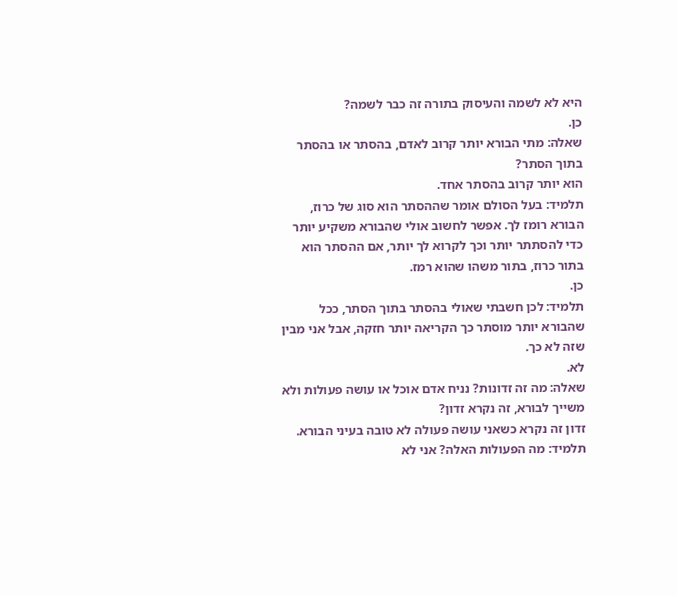היא לא לשמה והעיסוק בתורה זה כבר לשמה?
כן.
שאלה: מתי הבורא יותר קרוב לאדם, בהסתר או בהסתר בתוך הסתר?
הוא יותר קרוב בהסתר אחד.
תלמיד: בעל הסולם אומר שההסתר הוא סוג של כרוז, הבורא רומז לך. אפשר לחשוב אולי שהבורא משקיע יותר כדי להסתתר יותר וכך לקרוא לך יותר, אם ההסתר הוא בתור כרוז, בתור משהו שהוא רמז.
כן.
תלמיד: לכן חשבתי שאולי בהסתר בתוך הסתר, ככל שהבורא יותר מוסתר כך הקריאה יותר חזקה, אבל אני מבין שזה לא כך.
לא.
שאלה: מה זה זדונות? נניח אדם אוכל או עושה פעולות ולא משייך לבורא, זה נקרא זדון?
זדון זה נקרא כשאני עושה פעולה לא טובה בעיני הבורא.
תלמיד: מה הפעולות האלה? אני לא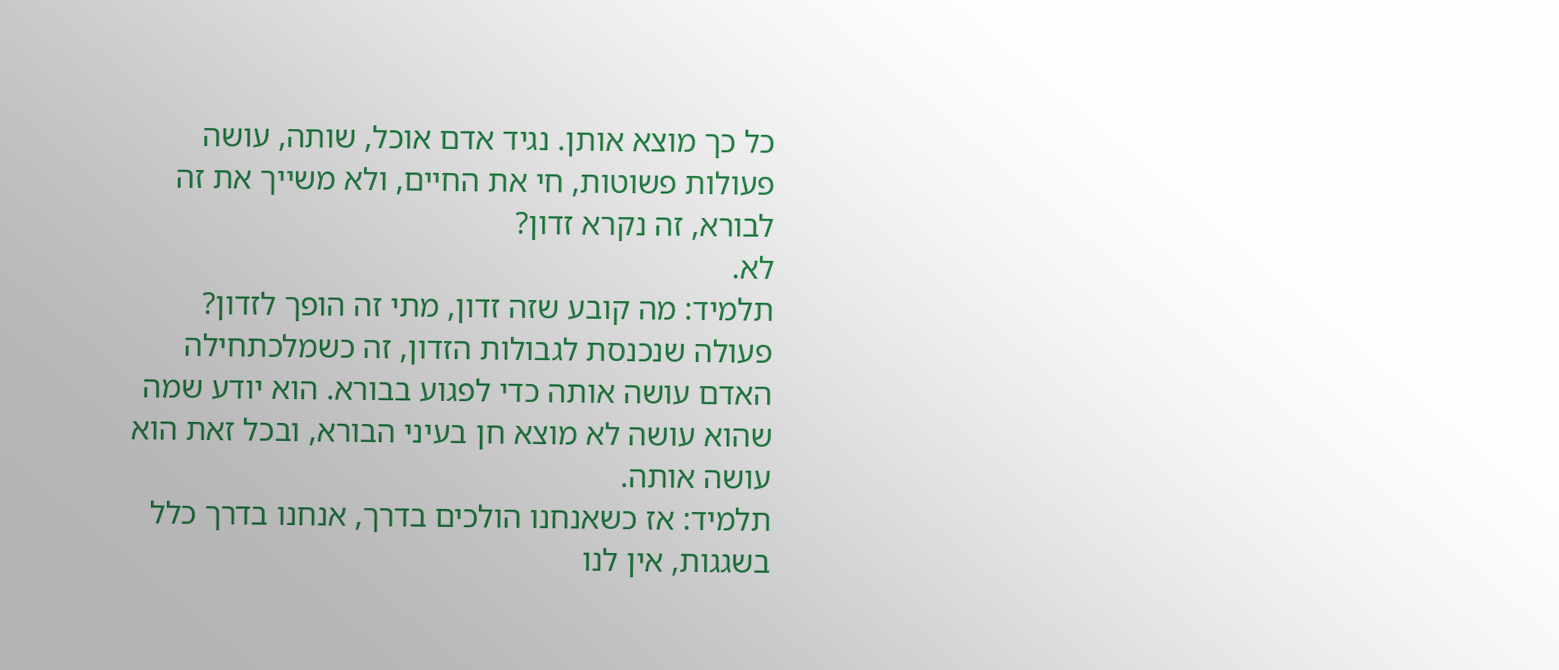כל כך מוצא אותן. נגיד אדם אוכל, שותה, עושה פעולות פשוטות, חי את החיים, ולא משייך את זה לבורא, זה נקרא זדון?
לא.
תלמיד: מה קובע שזה זדון, מתי זה הופך לזדון?
פעולה שנכנסת לגבולות הזדון, זה כשמלכתחילה האדם עושה אותה כדי לפגוע בבורא. הוא יודע שמה שהוא עושה לא מוצא חן בעיני הבורא, ובכל זאת הוא עושה אותה.
תלמיד: אז כשאנחנו הולכים בדרך, אנחנו בדרך כלל בשגגות, אין לנו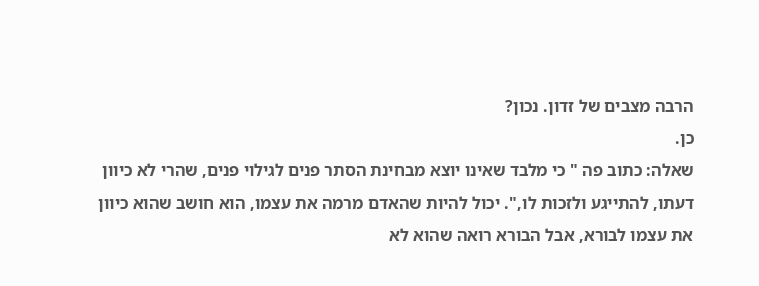הרבה מצבים של זדון. נכון?
כן.
שאלה: כתוב פה " כי מלבד שאינו יוצא מבחינת הסתר פנים לגילוי פנים, שהרי לא כיוון דעתו, להתייגע ולזכות לו,". יכול להיות שהאדם מרמה את עצמו, הוא חושב שהוא כיוון את עצמו לבורא, אבל הבורא רואה שהוא לא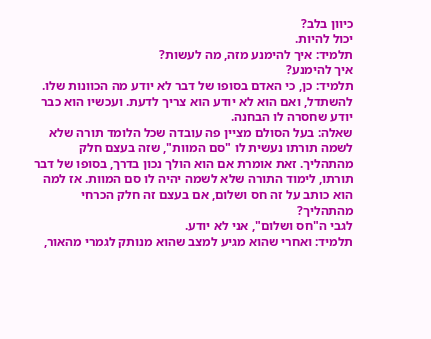כיוון בלב?
יכול להיות.
תלמיד: איך להימנע מזה, מה לעשות?
איך להימנע?
תלמיד: כן, כי האדם בסופו של דבר לא יודע מה הכוונות שלו.
להשתדל, ואם הוא לא יודע הוא צריך לדעת. ועכשיו הוא כבר יודע שחסרה לו הבחנה.
שאלה: בעל הסולם מציין פה עובדה שכל הלומד תורה שלא לשמה תורתו נעשית לו "סם המוות", שזה בעצם חלק מהתהליך. זאת אומרת אם הוא הולך נכון בדרך, בסופו של דבר תורתו, לימוד התורה שלא לשמה יהיה לו סם המוות. אז למה הוא כותב על זה חס ושלום, אם בעצם זה חלק הכרחי מהתהליך?
לגבי ה"חס ושלום", אני לא יודע.
תלמיד: ואחרי שהוא מגיע למצב שהוא מנותק לגמרי מהאור,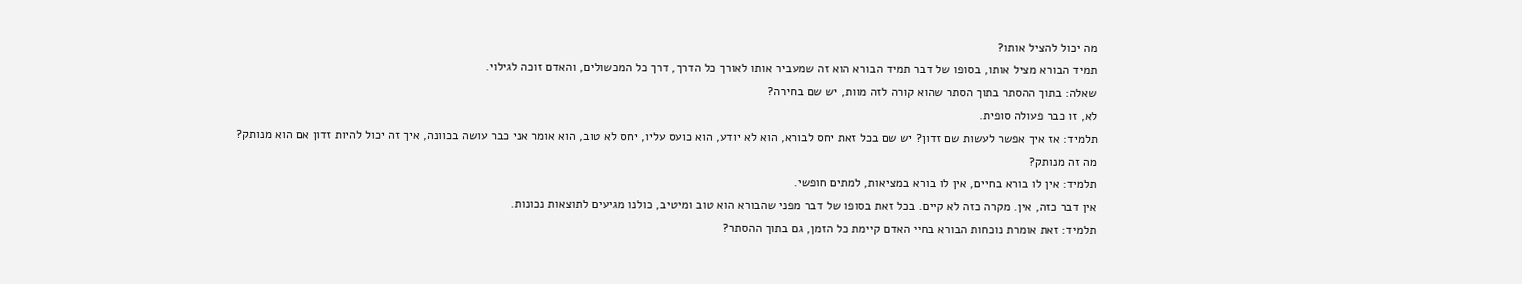מה יכול להציל אותו?
תמיד הבורא מציל אותו, בסופו של דבר תמיד הבורא הוא זה שמעביר אותו לאורך כל הדרך, דרך כל המכשולים, והאדם זוכה לגילוי.
שאלה: בתוך ההסתר בתוך הסתר שהוא קורה לזה מוות, יש שם בחירה?
לא, זו כבר פעולה סופית.
תלמיד: אז איך אפשר לעשות שם זדון? יש שם בכל זאת יחס לבורא, הוא לא יודע, הוא כועס עליו, יחס לא טוב, הוא אומר אני כבר עושה בכוונה, איך זה יכול להיות זדון אם הוא מנותק?
מה זה מנותק?
תלמיד: אין לו בורא בחיים, אין לו בורא במציאות, למתים חופשי.
אין דבר כזה, אין. מקרה כזה לא קיים. בכל זאת בסופו של דבר מפני שהבורא הוא טוב ומיטיב, כולנו מגיעים לתוצאות נכונות.
תלמיד: זאת אומרת נוכחות הבורא בחיי האדם קיימת כל הזמן, גם בתוך ההסתר?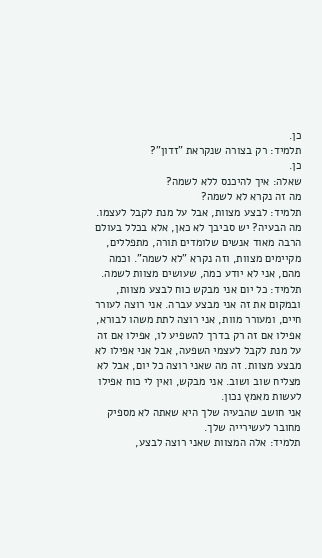כן.
תלמיד: רק בצורה שנקראת "זדון"?
כן.
שאלה: איך להיכנס ללא לשמה?
מה זה נקרא לא לשמה?
תלמיד: לבצע מצוות, אבל על מנת לקבל לעצמו.
מה הבעיה? יש סביבך לא כאן, אלא בכלל בעולם הרבה מאוד אנשים שלומדים תורה, מתפללים, מקיימים מצוות, וזה נקרא "לא לשמה". וכמה מהם, אני לא יודע כמה, שעושים מצוות לשמה.
תלמיד: כל יום אני מבקש כוח לבצע מצוות, ובמקום את זה אני מבצע עברה. אני רוצה לעורר חיים, ומעורר מוות, אני רוצה לתת משהו לבורא, אפילו אם זה רק בדרך להשפיע לו, אפילו אם זה על מנת לקבל לעצמי השפעה, אבל אני אפילו לא מבצע מצוות. זה מה שאני רוצה כל יום, אבל לא מצליח שוב ושוב. אני מבקש, ואין לי כוח אפילו לעשות מאמץ נכון.
אני חושב שהבעיה שלך היא שאתה לא מספיק מחובר לעשירייה שלך.
תלמיד: אלה המצוות שאני רוצה לבצע,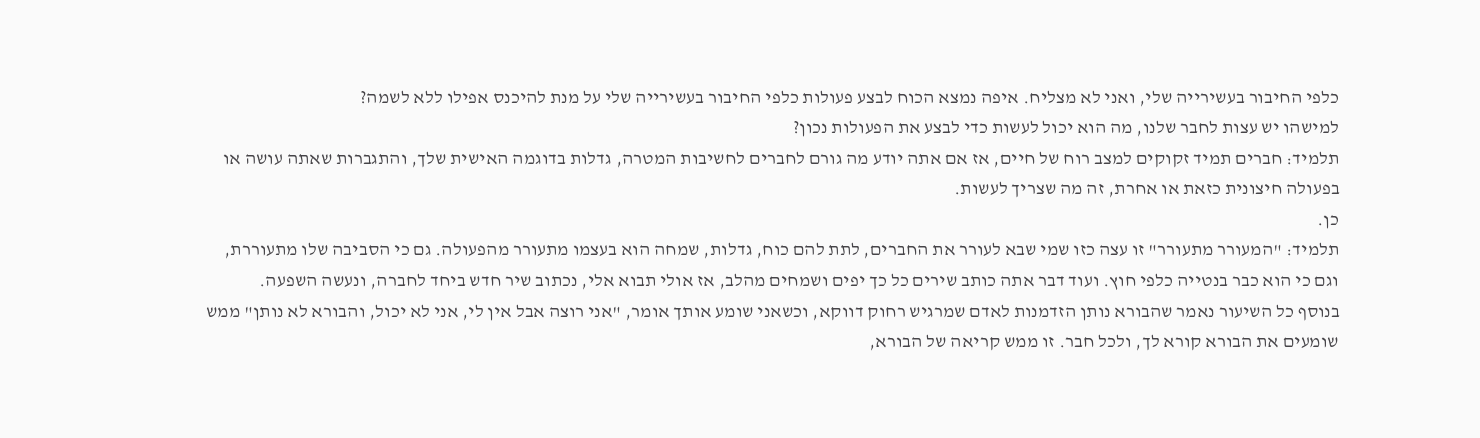כלפי החיבור בעשירייה שלי, ואני לא מצליח. איפה נמצא הכוח לבצע פעולות כלפי החיבור בעשירייה שלי על מנת להיכנס אפילו ללא לשמה?
למישהו יש עצות לחבר שלנו, מה הוא יכול לעשות כדי לבצע את הפעולות נכון?
תלמיד: חברים תמיד זקוקים למצב רוח של חיים, אז אם אתה יודע מה גורם לחברים לחשיבות המטרה, גדלות בדוגמה האישית שלך, והתגברות שאתה עושה או בפעולה חיצונית כזאת או אחרת, זה מה שצריך לעשות.
כן.
תלמיד: "המעורר מתעורר" זו עצה כזו שמי שבא לעורר את החברים, לתת להם כוח, גדלות, שמחה הוא בעצמו מתעורר מהפעולה. גם כי הסביבה שלו מתעוררת, וגם כי הוא כבר בנטייה כלפי חוץ. ועוד דבר אתה כותב שירים כל כך יפים ושמחים מהלב, אז אולי תבוא אלי, נכתוב שיר חדש ביחד לחברה, ונעשה השפעה.
בנוסף כל השיעור נאמר שהבורא נותן הזדמנות לאדם שמרגיש רחוק דווקא, וכשאני שומע אותך אומר, "אני רוצה אבל אין לי, אני לא יכול, והבורא לא נותן" ממש שומעים את הבורא קורא לך, ולכל חבר. זו ממש קריאה של הבורא,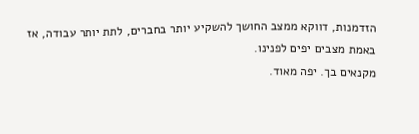הזדמנות, דווקא ממצב החושך להשקיע יותר בחברים, לתת יותר עבודה, אז באמת מצבים יפים לפנינו.
מקנאים בך. יפה מאוד.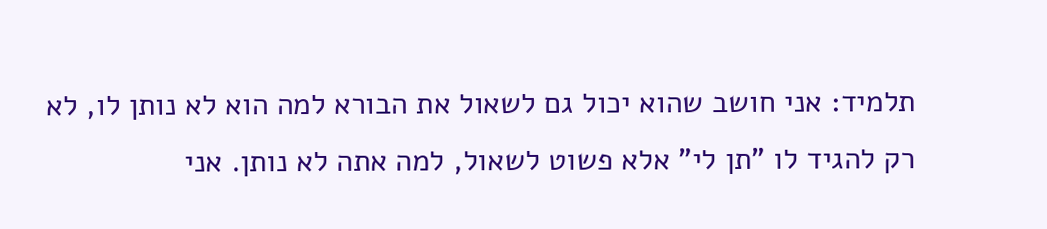תלמיד: אני חושב שהוא יכול גם לשאול את הבורא למה הוא לא נותן לו, לא רק להגיד לו "תן לי" אלא פשוט לשאול, למה אתה לא נותן. אני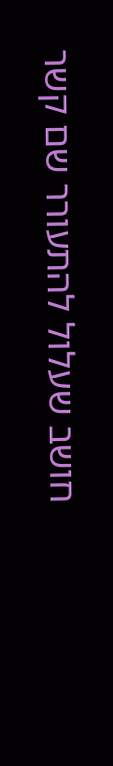חושב שעלול להתעורר שם קשר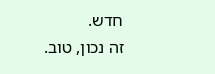חדש.
זה נכון, טוב.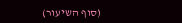(סוף השיעור)